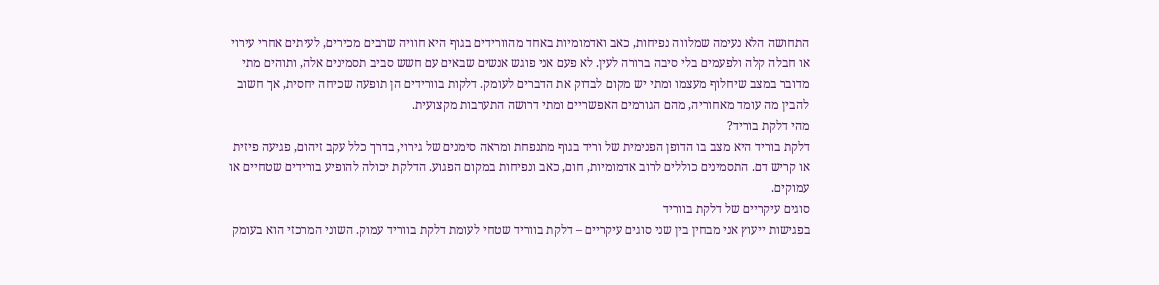התחושה הלא נעימה שמלווה נפיחות, כאב ואדמומיות באחד מהוורידים בגוף היא חוויה שרבים מכירים, לעיתים אחרי עירוי או חבלה קלה ולפעמים בלי סיבה ברורה לעין. לא פעם אני פוגש אנשים שבאים עם חשש סביב תסמינים אלה, ותוהים מתי מדובר במצב שיחלוף מעצמו ומתי יש מקום לבדוק את הדברים לעומק. דלקות בוורידים הן תופעה שכיחה יחסית, אך חשוב להבין מה עומד מאחוריה, מהם הגורמים האפשריים ומתי דרושה התערבות מקצועית.
מהי דלקת בוריד?
דלקת בוריד היא מצב בו הדופן הפנימית של וריד בגוף מתנפחת ומראה סימנים של גירוי, בדרך כלל עקב זיהום, פגיעה פיזית או קריש דם. התסמינים כוללים לרוב אדמומיות, חום, כאב ונפיחות במקום הפגוע. הדלקת יכולה להופיע בורידים שטחיים או עמוקים.
סוגים עיקריים של דלקת בווריד
בפגישות ייעוץ אני מבחין בין שני סוגים עיקריים – דלקת בווריד שטחי לעומת דלקת בווריד עמוק. השוני המרכזי הוא בעומק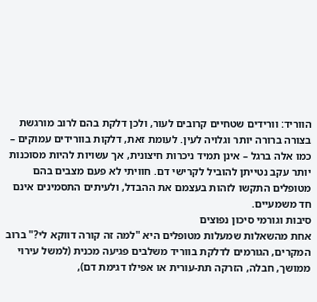הווריד: וורידים שטחיים קרובים לעור, ולכן דלקת בהם לרוב מורגשת בצורה ברורה יותר וגלויה לעין. לעומת זאת, דלקות בוורידים עמוקים – כמו אלה ברגל – אינן תמיד ניכרות חיצונית, אך עשויות להיות מסוכנות יותר עקב נטייתן להוביל לקרישי דם. חוויתי לא פעם מצבים בהם מטופלים התקשו לזהות בעצמם את ההבדל, ולעיתים התסמינים אינם חד משמעיים.
סיבות וגורמי סיכון נפוצים
אחת מהשאלות שמעלות מטופלים היא "למה זה קורה דווקא לי?" ברוב המקרים, הגורמים לדלקת בווריד משלבים פגיעה מכנית (למשל עירוי ממושך, חבלה, הזרקה תת-עורית או אפילו דגימת דם),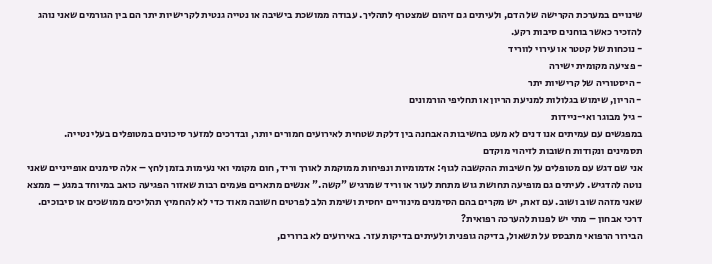שינויים במערכת הקרישה של הדם, ולעיתים גם זיהום שמצטרף לתהליך. עבודה ממושכת בישיבה או נטייה גנטית לקרישיות יתר הם בין הגורמים שאני נוהג להזכיר כאשר בוחנים סיבות רקע.
- נוכחות של קטטר או עירוי לווריד
- פציעה מקומית ישירה
- היסטוריה של קרישיות יתר
- הריון, שימוש בגלולות למניעת הריון או תחליפי הורמונים
- גיל מבוגר ואי-ניידות
במפגשים עם עמיתים אנו דנים לא מעט בחשיבות האבחנה בין דלקת שטחית לאירועים חמורים יותר, ובדרכים למזער סיכונים במטופלים בעלי נטייה.
תסמינים ונקודות חשובות לזיהוי מוקדם
אני שם דגש עם מטופלים על חשיבות ההקשבה לגוף: אדמומיות ונפיחות ממוקמת לאורך וריד, חום מקומי ואי נעימות בזמן לחץ – אלה סימנים אופייניים שאני נוטה להדגיש. לעיתים גם מופיעה תחושת גוש מתחת לעור או וריד שמרגיש "קשה." אנשים מתארים פעמים רבות שאזור הפגיעה כואב במיוחד במגע – ממצא שאני מזהה שוב ושוב. עם זאת, יש מקרים בהם הסימנים מינוריים יחסית ושימת הלב לפרטים חשובה מאוד כדי לא להחמיץ תהליכים ממושכים או סיבוכים.
דרכי אבחון – מתי יש לפנות להערכה רפואית?
הבירור הרפואי מתבסס על תשאול, בדיקה גופנית ולעיתים בדיקות עזר. באירועים לא ברורים,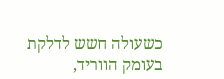כשעולה חשש לדלקת בעומק הווריד,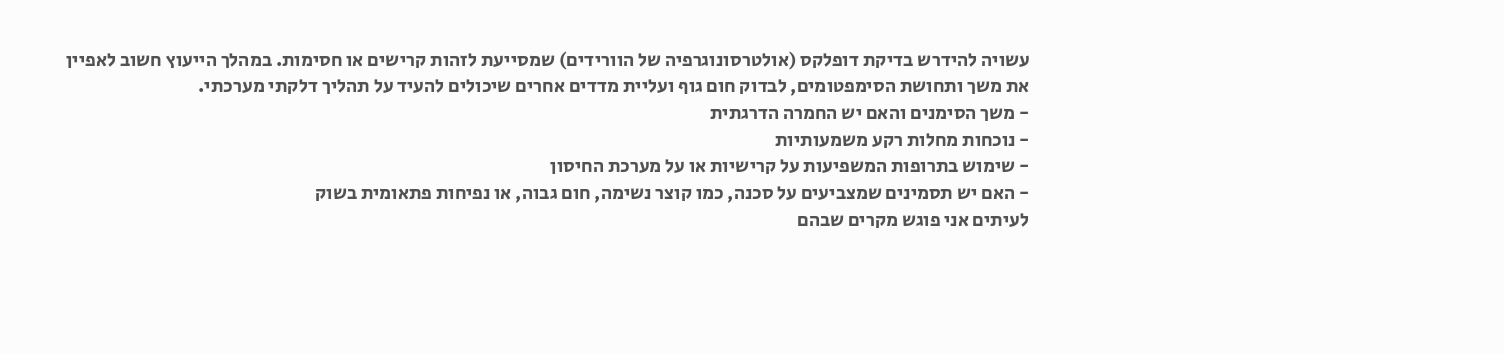עשויה להידרש בדיקת דופלקס (אולטרסונוגרפיה של הוורידים) שמסייעת לזהות קרישים או חסימות. במהלך הייעוץ חשוב לאפיין את משך ותחושת הסימפטומים, לבדוק חום גוף ועליית מדדים אחרים שיכולים להעיד על תהליך דלקתי מערכתי.
- משך הסימנים והאם יש החמרה הדרגתית
- נוכחות מחלות רקע משמעותיות
- שימוש בתרופות המשפיעות על קרישיות או על מערכת החיסון
- האם יש תסמינים שמצביעים על סכנה, כמו קוצר נשימה, חום גבוה, או נפיחות פתאומית בשוק
לעיתים אני פוגש מקרים שבהם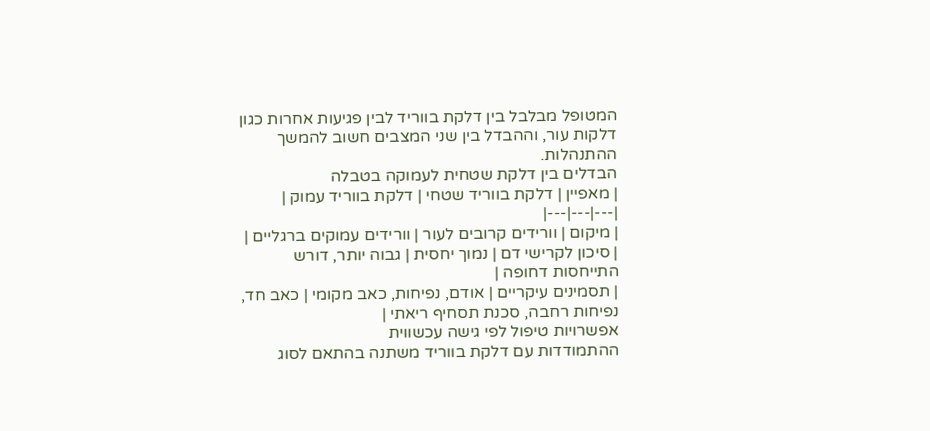המטופל מבלבל בין דלקת בווריד לבין פגיעות אחרות כגון דלקות עור, וההבדל בין שני המצבים חשוב להמשך ההתנהלות.
הבדלים בין דלקת שטחית לעמוקה בטבלה
| מאפיין | דלקת בווריד שטחי | דלקת בווריד עמוק |
|---|---|---|
| מיקום | וורידים קרובים לעור | וורידים עמוקים ברגליים |
| סיכון לקרישי דם | נמוך יחסית | גבוה יותר, דורש התייחסות דחופה |
| תסמינים עיקריים | אודם, נפיחות, כאב מקומי | כאב חד, נפיחות רחבה, סכנת תסחיף ריאתי |
אפשרויות טיפול לפי גישה עכשווית
ההתמודדות עם דלקת בווריד משתנה בהתאם לסוג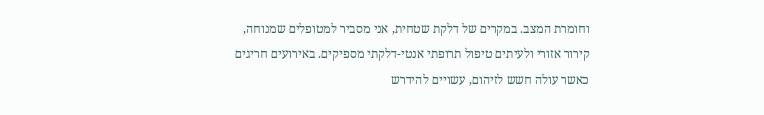וחומרת המצב. במקרים של דלקת שטחית, אני מסביר למטופלים שמנוחה, קירור אזורי ולעיתים טיפול תרופתי אנטי-דלקתי מספיקים. באירועים חריגים כאשר עולה חשש לזיהום, עשויים להידרש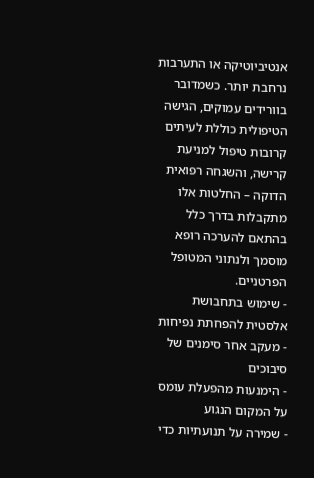אנטיביוטיקה או התערבות נרחבת יותר. כשמדובר בוורידים עמוקים, הגישה הטיפולית כוללת לעיתים קרובות טיפול למניעת קרישה, והשגחה רפואית הדוקה – החלטות אלו מתקבלות בדרך כלל בהתאם להערכה רופא מוסמך ולנתוני המטופל הפרטניים.
- שימוש בתחבושת אלסטית להפחתת נפיחות
- מעקב אחר סימנים של סיבוכים
- הימנעות מהפעלת עומס על המקום הנגוע
- שמירה על תנועתיות כדי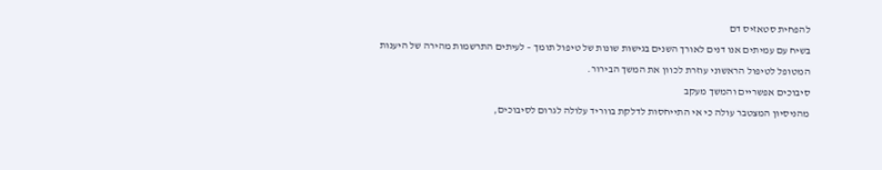להפחית סטאזיס דם
בשיח עם עמיתים אנו דנים לאורך השנים בגישות שונות של טיפול תומך – לעיתים התרשמות מהירה של היענות המטופל לטיפול הראשוני עוזרת לכוון את המשך הבירור.
סיבוכים אפשריים והמשך מעקב
מהניסיון המצטבר עולה כי אי התייחסות לדלקת בווריד עלולה לגרום לסיבוכים,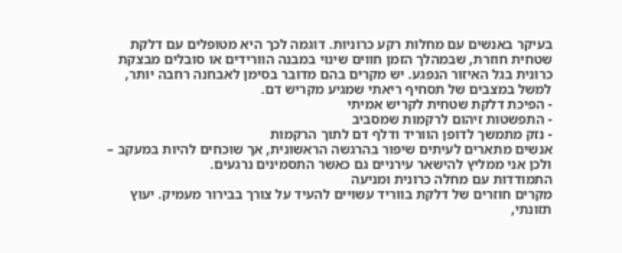בעיקר באנשים עם מחלות רקע כרוניות. דוגמה לכך היא מטופלים עם דלקת שטחית חוזרת, שבמהלך הזמן חווים שינוי במבנה הוורידים או סובלים מבצקת כרונית בגל האיזור הנפגע. יש מקרים בהם מדובר בסימן לאבחנה רחבה יותר, למשל במצבים של תסחיף ריאתי שמגיע מקריש דם.
- הפיכת דלקת שטחית לקריש אמיתי
- התפשטות זיהום לרקמות שמסביב
- נזק מתמשך לדופן הווריד ודלף דם לתוך הרקמות
אנשים מתארים לעיתים שיפור בהרגשה הראשונית, אך שוכחים להיות במעקב – ולכן אני ממליץ להישאר עירניים גם כאשר התסמינים נרגעים.
התמודדות עם מחלה כרונית ומניעה
מקרים חוזרים של דלקת בווריד עשויים להעיד על צורך בבירור מעמיק. יעוץ תזונתי,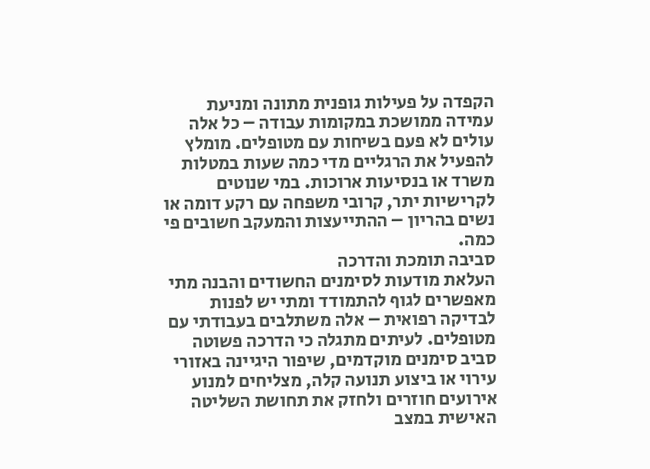הקפדה על פעילות גופנית מתונה ומניעת עמידה ממושכת במקומות עבודה – כל אלה עולים לא פעם בשיחות עם מטופלים. מומלץ להפעיל את הרגליים מדי כמה שעות במטלות משרד או בנסיעות ארוכות. במי שנוטים לקרישיות יתר, קרובי משפחה עם רקע דומה או נשים בהריון – ההתייעצות והמעקב חשובים פי כמה.
סביבה תומכת והדרכה
העלאת מודעות לסימנים החשודים והבנה מתי מאפשרים לגוף להתמודד ומתי יש לפנות לבדיקה רפואית – אלה משתלבים בעבודתי עם מטופלים. לעיתים מתגלה כי הדרכה פשוטה סביב סימנים מוקדמים, שיפור היגיינה באזורי עירוי או ביצוע תנועה קלה, מצליחים למנוע אירועים חוזרים ולחזק את תחושת השליטה האישית במצב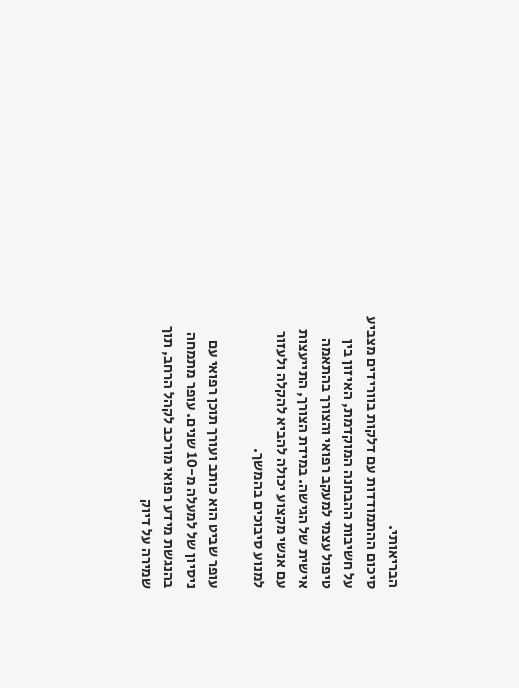הבריאותי.
סיכום ההתמודדות עם דלקות בוורידים מצביע על חשיבות ההבחנה המוקדמת, האיזון בין טיפול עצמי למעקב רפואי והצורך בהתאמה אישית של הגישה. במידת הצורך, התייעצות עם אנשי מקצוע יכולה להביא להקלה ולעזור למנוע סיבוכים בהמשך.

עופר שביט הוא כותב ועורך תוכן רפואי עם ניסיון של למעלה מ-10 שנים. עופר מתמחה בהנגשת מידע רפואי מורכב לקהל הרחב, תוך שמירה על דיוק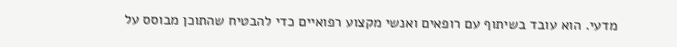מדעי. הוא עובד בשיתוף עם רופאים ואנשי מקצוע רפואיים כדי להבטיח שהתוכן מבוסס על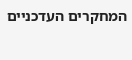המחקרים העדכניים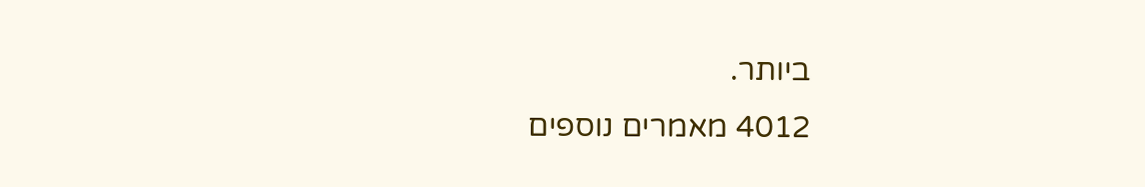ביותר.
4012 מאמרים נוספים